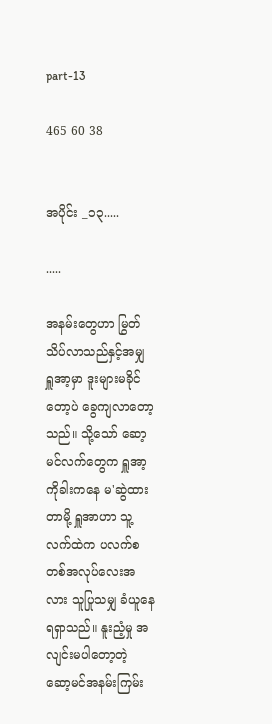part-13

465 60 38


အပိုင်း _၁၃.....

.....

အနမ်းတွေဟာ မြွတ်သိပ်လာသည်နှင့်အမျှ ရှူအာ့မှာ ဒူးများမခိုင်တော့ပဲ ခွေကျလာတော့သည်။ သို့သော် ဆော့မင်လက်တွေက ရှူအာ့ကိုခါးကနေ မ'ဆွဲထားတာမို့ ရှူအာဟာ သူ့လက်ထဲက ပလက်စတစ်အလုပ်လေးအလား သူပြုသမျှ ခံယူနေရရှာသည်။ နူးညံ့မှု အလျင်းမပါတော့တဲ့ ဆော့မင်အနမ်းကြမ်း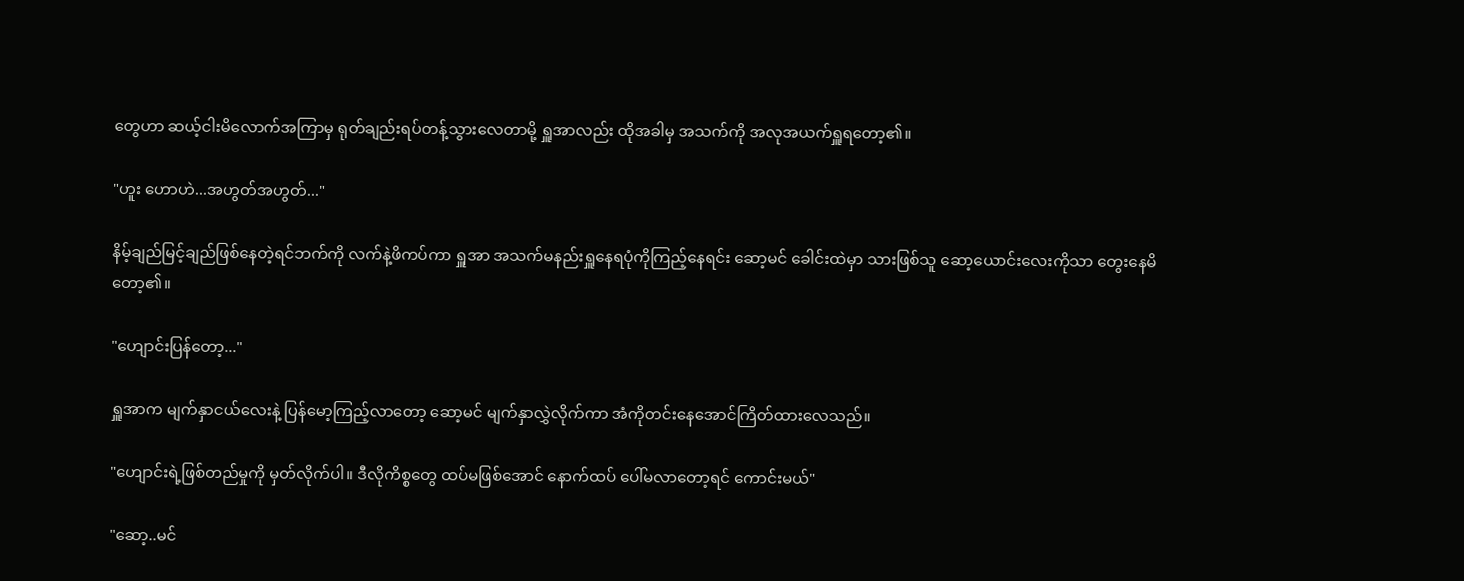တွေဟာ ဆယ့်ငါးမိလောက်အကြာမှ ရုတ်ချည်းရပ်တန့်သွားလေတာမို့ ရှူအာလည်း ထိုအခါမှ အသက်ကို အလုအယက်ရှူရတော့၏။

"ဟူး ဟောဟဲ...အဟွတ်အဟွတ်..."

နိမ့်ချည်မြင့်ချည်ဖြစ်နေတဲ့ရင်ဘက်ကို လက်နဲ့ဖိကပ်ကာ ရှူအာ အသက်မနည်းရှူနေရပုံကိုကြည့်နေရင်း ဆော့မင် ခေါင်းထဲမှာ သားဖြစ်သူ ဆော့ယောင်းလေးကိုသာ တွေးနေမိတော့၏။

"ဟျောင်းပြန်တော့..."

ရှူအာက မျက်နှာငယ်လေးနဲ့ ပြန်မော့ကြည့်လာတော့ ဆော့မင် မျက်နှာလွှဲလိုက်ကာ အံကိုတင်းနေအောင်ကြိတ်ထားလေသည်။

"ဟျောင်းရဲ့ဖြစ်တည်မှုကို မှတ်လိုက်ပါ။ ဒီလိုကိစ္စတွေ ထပ်မဖြစ်အောင် နောက်ထပ် ပေါ်မလာတော့ရင် ကောင်းမယ်"

"ဆော့..မင်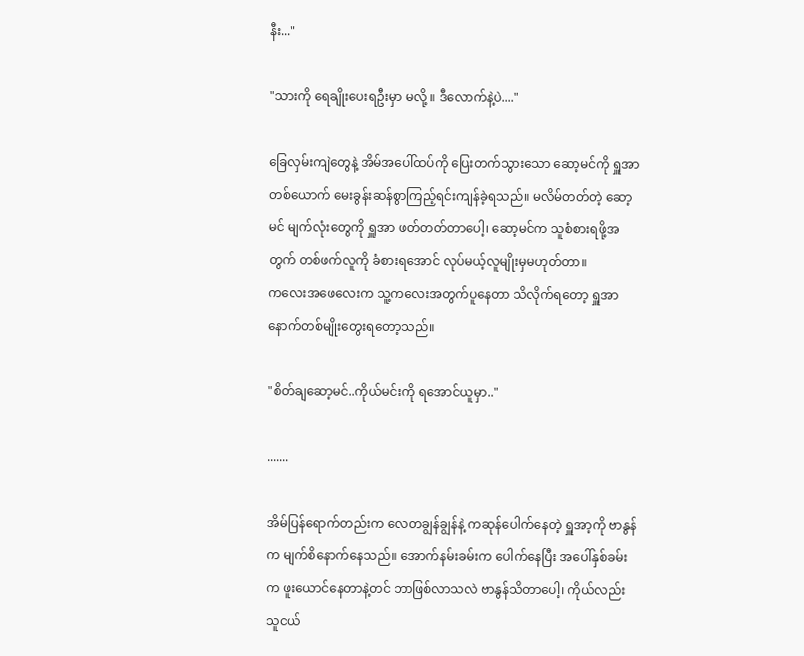နီး..."

"သားကို ရေချိုးပေးရဦးမှာ မလို့ ။ ဒီလောက်နဲ့ပဲ...."

ခြေလှမ်းကျဲတွေနဲ့ အိမ်အပေါ်ထပ်ကို ပြေးတက်သွားသော ဆော့မင်ကို ရှူအာတစ်ယောက် မေးခွန်းဆန်စွာကြည့်ရင်းကျန်ခဲ့ရသည်။ မလိမ်တတ်တဲ့ ဆော့မင် မျက်လုံးတွေကို ရှူအာ ဖတ်တတ်တာပေါ့၊ ဆော့မင်က သူစံစားရဖို့အတွက် တစ်ဖက်လူကို ခံစားရအောင် လုပ်မယ့်လူမျိုးမှမဟုတ်တာ။
ကလေးအဖေလေးက သူ့ကလေးအတွက်ပူနေတာ သိလိုက်ရတော့ ရှူအာ နောက်တစ်မျိုးတွေးရတော့သည်။

"စိတ်ချဆော့မင်..ကိုယ်မင်းကို ရအောင်ယူမှာ.."

.......

အိမ်ပြန်ရောက်တည်းက လေတချွန်ချွန်နဲ့ ကဆုန်ပေါက်နေတဲ့ ရှူအာ့ကို ဗာနွန်က မျက်စိနောက်နေသည်။ အောက်နမ်းခမ်းက ပေါက်နေပြီး အပေါ်နှစ်ခမ်းက ဖူးယောင်နေတာနဲ့တင် ဘာဖြစ်လာသလဲ ဗာနွန်သိတာပေါ့၊ ကိုယ်လည်း သူငယ်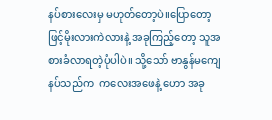နပ်စားလေးမှ မဟုတ်တော့ပဲ။ပြောတော့ဖြင့်မိုးလားကဲလားနဲ့ အခုကြည့်တော့ သူအစားခံလာရတဲ့ပုံပါပဲ။ သို့သော် ဗာနွန်မကျေနပ်သည်က  ကလေးအဖေနဲ့ ဟော အခု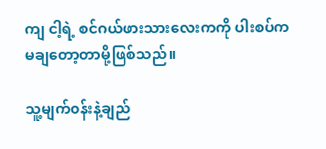ကျ ငါ့ရဲ့ စင်ဂယ်ဖားသားလေးကကို ပါးစပ်က မ‌ချတော့တာမို့ဖြစ်သည်။

သူ့မျက်၀န်းနဲ့ချည်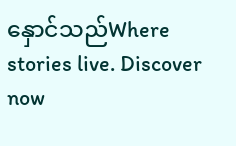နှောင်သည်Where stories live. Discover now